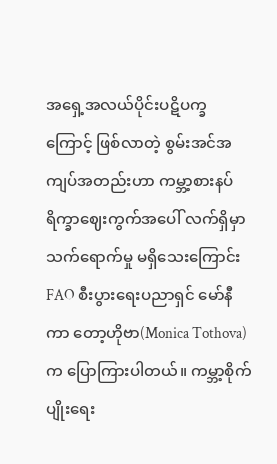အရှေ့အလယ်ပိုင်းပဋိပက္ခကြောင့် ဖြစ်လာတဲ့ စွမ်းအင်အကျပ်အတည်းဟာ ကမ္ဘာ့စားနပ်ရိက္ခာဈေးကွက်အပေါ် လက်ရှိမှာ သက်ရောက်မှု မရှိသေးကြောင်း FAO စီးပွားရေးပညာရှင် မော်နီကာ တော့ဟိုဗာ(Monica Tothova)က ပြောကြားပါတယ်။ ကမ္ဘာ့စိုက်ပျိုးရေး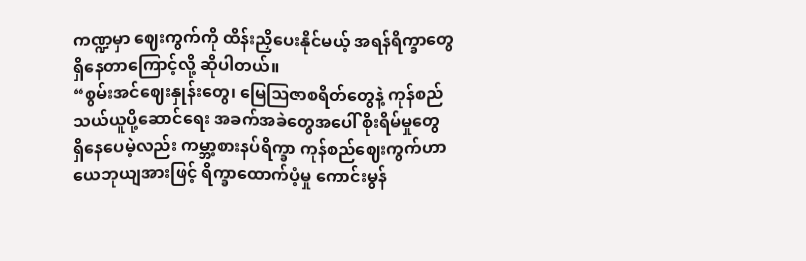ကဏ္ဍမှာ ဈေးကွက်ကို ထိန်းညှိပေးနိုင်မယ့် အရန်ရိက္ခာတွေ ရှိနေတာကြောင့်လို့ ဆိုပါတယ်။
“စွမ်းအင်ဈေးနှုန်းတွေ၊ မြေဩဇာစရိတ်တွေနဲ့ ကုန်စည်သယ်ယူပို့ဆောင်ရေး အခက်အခဲတွေအပေါ် စိုးရိမ်မှုတွေ ရှိနေပေမဲ့လည်း ကမ္ဘာ့စားနပ်ရိက္ခာ ကုန်စည်ဈေးကွက်ဟာ ယေဘုယျအားဖြင့် ရိက္ခာထောက်ပံ့မှု ကောင်းမွန်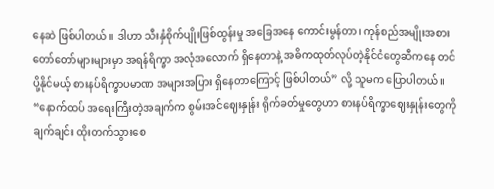နေဆဲ ဖြစ်ပါတယ်။ ဒါဟာ သီးနှံစိုက်ပျိုးဖြစ်ထွန်းမှု အခြေအနေ ကောင်းမွန်တာ၊ ကုန်စည်အမျိုးအစား တော်တော်များများမှာ အရန်ရိက္ခာ အလုံအလောက် ရှိနေတာနဲ့ အဓိကထုတ်လုပ်တဲ့နိုင်ငံတွေဆီကနေ တင်ပို့နိုင်မယ့် စားနပ်ရိက္ခာပမာဏ အများအပြား ရှိနေတာကြောင့် ဖြစ်ပါတယ်” လို့ သူမက ပြောပါတယ်။
“နောက်ထပ် အရေးကြီးတဲ့အချက်က စွမ်းအင်ဈေးနှုန်း ရိုက်ခတ်မှုတွေဟာ စားနပ်ရိက္ခာဈေးနှုန်းတွေကို ချက်ချင်း ထိုးတက်သွားစေ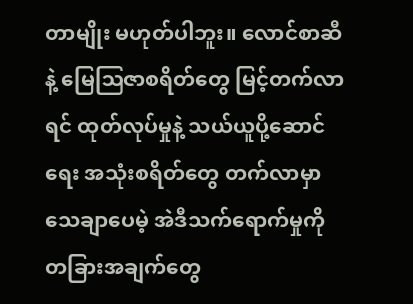တာမျိုး မဟုတ်ပါဘူး။ လောင်စာဆီနဲ့ မြေဩဇာစရိတ်တွေ မြင့်တက်လာရင် ထုတ်လုပ်မှုနဲ့ သယ်ယူပို့ဆောင်ရေး အသုံးစရိတ်တွေ တက်လာမှာ သေချာပေမဲ့ အဲဒီသက်ရောက်မှုကို တခြားအချက်တွေ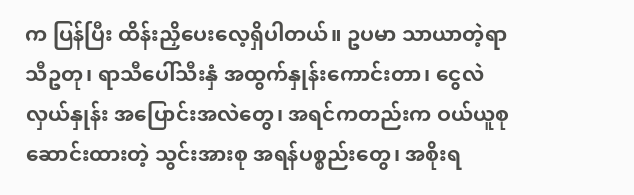က ပြန်ပြီး ထိန်းညှိပေးလေ့ရှိပါတယ်။ ဥပမာ သာယာတဲ့ရာသီဥတု၊ ရာသီပေါ်သီးနှံ အထွက်နှုန်းကောင်းတာ၊ ငွေလဲလှယ်နှုန်း အပြောင်းအလဲတွေ၊ အရင်ကတည်းက ဝယ်ယူစုဆောင်းထားတဲ့ သွင်းအားစု အရန်ပစ္စည်းတွေ၊ အစိုးရ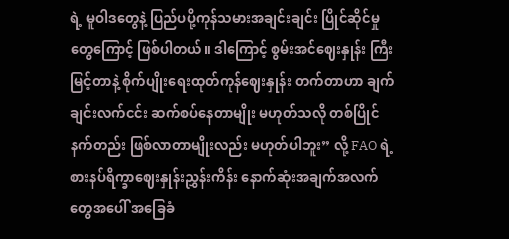ရဲ့ မူဝါဒတွေနဲ့ ပြည်ပပို့ကုန်သမားအချင်းချင်း ပြိုင်ဆိုင်မှုတွေကြောင့် ဖြစ်ပါတယ်။ ဒါကြောင့် စွမ်းအင်ဈေးနှုန်း ကြီးမြင့်တာနဲ့ စိုက်ပျိုးရေးထုတ်ကုန်ဈေးနှုန်း တက်တာဟာ ချက်ချင်းလက်ငင်း ဆက်စပ်နေတာမျိုး မဟုတ်သလို တစ်ပြိုင်နက်တည်း ဖြစ်လာတာမျိုးလည်း မဟုတ်ပါဘူး” လို့ FAO ရဲ့ စားနပ်ရိက္ခာဈေးနှုန်းညွှန်းကိန်း နောက်ဆုံးအချက်အလက်တွေအပေါ် အခြေခံ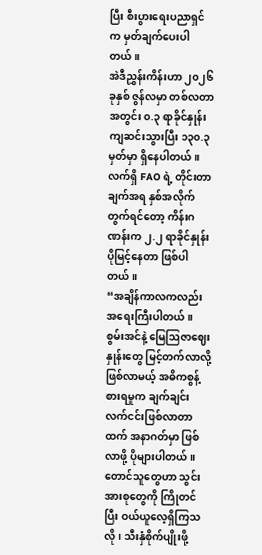ပြီး စီးပွားရေးပညာရှင်က မှတ်ချက်ပေးပါတယ်။
အဲဒီညွှန်းကိန်းဟာ ၂၀၂၆ ခုနှစ် ဇွန်လမှာ တစ်လတာအတွင်း ၀.၃ ရာခိုင်နှုန်း ကျဆင်းသွားပြီး ၁၃၀.၃ မှတ်မှာ ရှိနေပါတယ်။ လက်ရှိ FAO ရဲ့ တိုင်းတာချက်အရ နှစ်အလိုက်တွက်ရင်တော့ ကိန်းဂဏန်းက ၂.၂ ရာခိုင်နှုန်း ပိုမြင့်နေတာ ဖြစ်ပါတယ်။
“အချိန်ကာလကလည်း အရေးကြီးပါတယ်။ စွမ်းအင်နဲ့ မြေဩဇာဈေးနှုန်းတွေ မြင့်တက်လာလို့ ဖြစ်လာမယ့် အဓိကစွန့်စားရမှုက ချက်ချင်းလက်ငင်းဖြစ်လာတာထက် အနာဂတ်မှာ ဖြစ်လာဖို့ ပိုများပါတယ်။ တောင်သူတွေဟာ သွင်းအားစုတွေကို ကြိုတင်ပြီး ဝယ်ယူလေ့ရှိကြသလို၊ သီးနှံစိုက်ပျိုးဖို့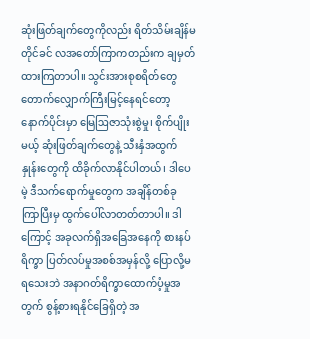ဆုံးဖြတ်ချက်တွေကိုလည်း ရိတ်သိမ်းချိန်မတိုင်ခင် လအတော်ကြာကတည်းက ချမှတ်ထားကြတာပါ။ သွင်းအားစုစရိတ်တွေ တောက်လျှောက်ကြီးမြင့်နေရင်တော့ နောက်ပိုင်းမှာ မြေဩဇာသုံးစွဲမှု၊ စိုက်ပျိုးမယ့် ဆုံးဖြတ်ချက်တွေနဲ့ သီးနှံအထွက်နှုန်းတွေကို ထိခိုက်လာနိုင်ပါတယ်၊ ဒါပေမဲ့ ဒီသက်ရောက်မှုတွေက အချိန်တစ်ခု ကြာပြီးမှ ထွက်ပေါ်လာတတ်တာပါ။ ဒါကြောင့် အခုလက်ရှိအခြေအနေကို စားနပ်ရိက္ခာ ပြတ်လပ်မှုအစစ်အမှန်လို့ ပြောလို့မရသေးဘဲ အနာဂတ်ရိက္ခာထောက်ပံ့မှုအတွက် စွန့်စားရနိုင်ခြေရှိတဲ့ အ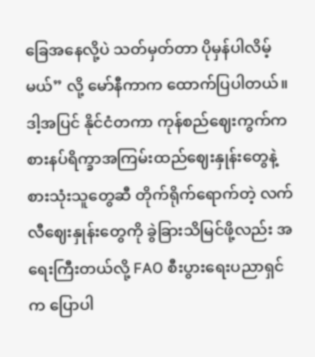ခြေအနေလို့ပဲ သတ်မှတ်တာ ပိုမှန်ပါလိမ့်မယ်” လို့ မော်နီကာက ထောက်ပြပါတယ်။
ဒါ့အပြင် နိုင်ငံတကာ ကုန်စည်ဈေးကွက်က စားနပ်ရိက္ခာအကြမ်းထည်ဈေးနှုန်းတွေနဲ့ စားသုံးသူတွေဆီ တိုက်ရိုက်ရောက်တဲ့ လက်လီဈေးနှုန်းတွေကို ခွဲခြားသိမြင်ဖို့လည်း အရေးကြီးတယ်လို့ FAO စီးပွားရေးပညာရှင်က ပြောပါ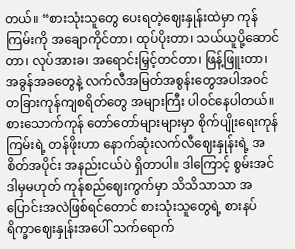တယ်။ “စားသုံးသူတွေ ပေးရတဲ့ဈေးနှုန်းထဲမှာ ကုန်ကြမ်းကို အချောကိုင်တာ၊ ထုပ်ပိုးတာ၊ သယ်ယူပို့ဆောင်တာ၊ လုပ်အားခ၊ အရောင်းမြှင့်တင်တာ၊ ဖြန့်ဖြူးတာ၊ အခွန်အခတွေနဲ့ လက်လီအမြတ်အစွန်းတွေအပါအဝင် တခြားကုန်ကျစရိတ်တွေ အများကြီး ပါဝင်နေပါတယ်။ စားသောက်ကုန် တော်တော်များများမှာ စိုက်ပျိုးရေးကုန်ကြမ်းရဲ့ တန်ဖိုးဟာ နောက်ဆုံးလက်လီဈေးနှုန်းရဲ့ အစိတ်အပိုင်း အနည်းငယ်ပဲ ရှိတာပါ။ ဒါကြောင့် စွမ်းအင် ဒါမှမဟုတ် ကုန်စည်ဈေးကွက်မှာ သိသိသာသာ အပြောင်းအလဲဖြစ်ရင်တောင် စားသုံးသူတွေရဲ့ စားနပ်ရိက္ခာဈေးနှုန်းအပေါ် သက်ရောက်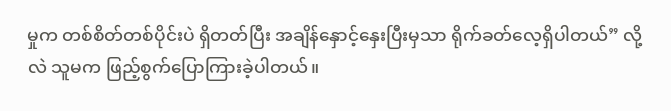မှုက တစ်စိတ်တစ်ပိုင်းပဲ ရှိတတ်ပြီး အချိန်နှောင့်နှေးပြီးမှသာ ရိုက်ခတ်လေ့ရှိပါတယ်” လို့လဲ သူမက ဖြည့်စွက်ပြောကြားခဲ့ပါတယ်။